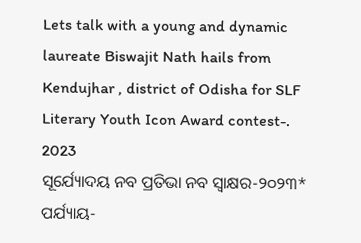Lets talk with a young and dynamic laureate Biswajit Nath hails from Kendujhar , district of Odisha for SLF Literary Youth Icon Award contest-. 2023
ସୂର୍ଯ୍ୟୋଦୟ ନବ ପ୍ରତିଭା ନବ ସ୍ବାକ୍ଷର-୨୦୨୩*
ପର୍ଯ୍ୟାୟ-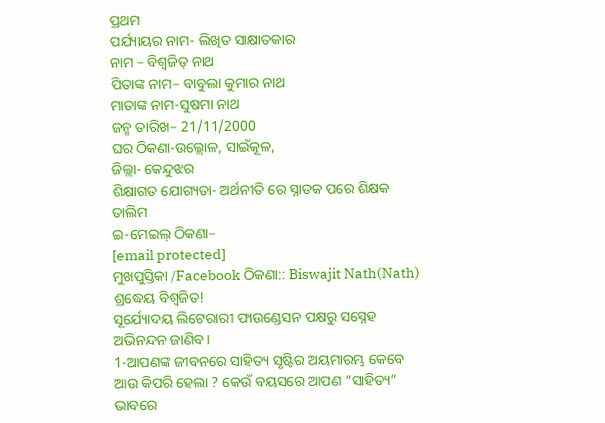ପ୍ରଥମ
ପର୍ଯ୍ୟାୟର ନାମ- ଲିଖିତ ସାକ୍ଷାତକାର
ନାମ – ବିଶ୍ୱଜିତ୍ ନାଥ
ପିତାଙ୍କ ନାମ– ବାବୁଲା କୁମାର ନାଥ
ମାତାଙ୍କ ନାମ-ସୁଷମା ନାଥ
ଜନ୍ମ ତାରିଖ– 21/11/2000
ଘର ଠିକଣା-ଉଲ୍ଲୋଳ, ସାଇଁକୂଳ,
ଜିଲ୍ଲା- କେନ୍ଦୁଝର
ଶିକ୍ଷାଗତ ଯୋଗ୍ୟତା- ଅର୍ଥନୀତି ରେ ସ୍ନାତକ ପରେ ଶିକ୍ଷକ ତାଲିମ
ଇ-ମେଇଲ୍ ଠିକଣା–
[email protected]
ମୁଖପୁସ୍ତିକା /Facebook ଠିକଣା:: Biswajit Nath(Nath)
ଶ୍ରଦ୍ଧେୟ ବିଶ୍ଵଜିତ!
ସୂର୍ଯ୍ୟୋଦୟ ଲିଟେରାରୀ ଫାଉଣ୍ଡେସନ ପକ୍ଷରୁ ସସ୍ନେହ ଅଭିନନ୍ଦନ ଜାଣିବ।
1-ଆପଣଙ୍କ ଜୀବନରେ ସାହିତ୍ୟ ସୃଷ୍ଟିର ଅୟମାରମ୍ଭ କେବେ ଆଉ କିପରି ହେଲା ? କେଉଁ ବୟସରେ ଆପଣ “ସାହିତ୍ୟ” ଭାବରେ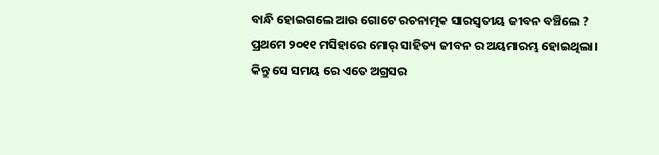ବାନ୍ଧି ହୋଇଗଲେ ଆଉ ଗୋଟେ ରଚନାତ୍ମକ ସାରସ୍ବତୀୟ ଜୀବନ ବଞ୍ଚିଲେ ?
ପ୍ରଥମେ ୨୦୧୧ ମସିହାରେ ମୋର୍ ସାହିତ୍ୟ ଜୀବନ ର ଅୟମାରମ୍ଭ ହୋଇଥିଲା। କିନ୍ତୁ ସେ ସମୟ ରେ ଏତେ ଅଗ୍ରସର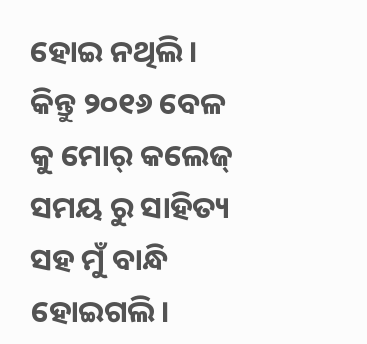ହୋଇ ନଥିଲି। କିନ୍ତୁ ୨୦୧୬ ବେଳ କୁ ମୋର୍ କଲେଜ୍ ସମୟ ରୁ ସାହିତ୍ୟ ସହ ମୁଁ ବାନ୍ଧି ହୋଇଗଲି।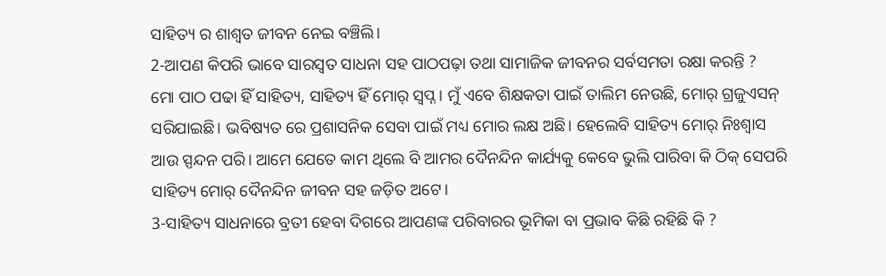ସାହିତ୍ୟ ର ଶାଶ୍ବତ ଜୀବନ ନେଇ ବଞ୍ଚିଲି।
2-ଆପଣ କିପରି ଭାବେ ସାରସ୍ୱତ ସାଧନା ସହ ପାଠପଢ଼ା ତଥା ସାମାଜିକ ଜୀବନର ସର୍ବସମତା ରକ୍ଷା କରନ୍ତି ?
ମୋ ପାଠ ପଢା ହିଁ ସାହିତ୍ୟ, ସାହିତ୍ୟ ହିଁ ମୋର୍ ସ୍ବପ୍ନ। ମୁଁ ଏବେ ଶିକ୍ଷକତା ପାଇଁ ତାଲିମ ନେଉଛି, ମୋର୍ ଗ୍ରଜୁଏସନ୍ ସରିଯାଇଛି। ଭବିଷ୍ୟତ ରେ ପ୍ରଶାସନିକ ସେବା ପାଇଁ ମଧ୍ୟ ମୋର ଲକ୍ଷ ଅଛି। ହେଲେବି ସାହିତ୍ୟ ମୋର୍ ନିଃଶ୍ୱାସ ଆଉ ସ୍ପନ୍ଦନ ପରି। ଆମେ ଯେତେ କାମ ଥିଲେ ବି ଆମର ଦୈନନ୍ଦିନ କାର୍ଯ୍ୟକୁ କେବେ ଭୁଲି ପାରିବା କି ଠିକ୍ ସେପରି ସାହିତ୍ୟ ମୋର୍ ଦୈନନ୍ଦିନ ଜୀବନ ସହ ଜଡ଼ିତ ଅଟେ।
3-ସାହିତ୍ୟ ସାଧନାରେ ବ୍ରତୀ ହେବା ଦିଗରେ ଆପଣଙ୍କ ପରିବାରର ଭୂମିକା ବା ପ୍ରଭାବ କିଛି ରହିଛି କି ?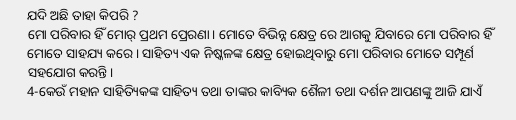ଯଦି ଅଛି ତାହା କିପରି ?
ମୋ ପରିବାର ହିଁ ମୋର୍ ପ୍ରଥମ ପ୍ରେରଣା। ମୋତେ ବିଭିନ୍ନ କ୍ଷେତ୍ର ରେ ଆଗକୁ ଯିବାରେ ମୋ ପରିବାର ହିଁ ମୋତେ ସାହଯ୍ୟ କରେ। ସାହିତ୍ୟ ଏକ ନିଷ୍କଳଙ୍କ କ୍ଷେତ୍ର ହୋଇଥିବାରୁ ମୋ ପରିବାର ମୋତେ ସମ୍ପୂର୍ଣ ସହଯୋଗ କରନ୍ତି।
4-କେଉଁ ମହାନ ସାହିତ୍ୟିକଙ୍କ ସାହିତ୍ୟ ତଥା ତାଙ୍କର କାବ୍ୟିକ ଶୈଳୀ ତଥା ଦର୍ଶନ ଆପଣଙ୍କୁ ଆଜି ଯାଏଁ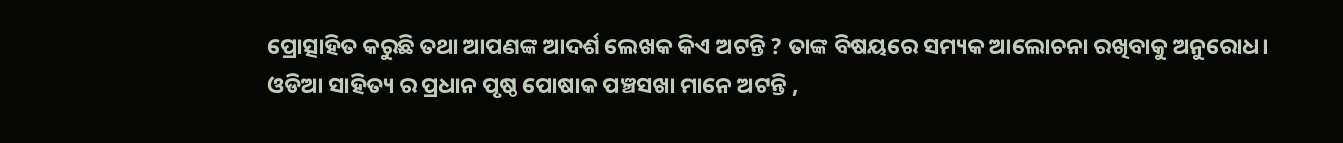ପ୍ରୋତ୍ସାହିତ କରୁଛି ତଥା ଆପଣଙ୍କ ଆଦର୍ଶ ଲେଖକ କିଏ ଅଟନ୍ତି ? ତାଙ୍କ ବିଷୟରେ ସମ୍ୟକ ଆଲୋଚନା ରଖିବାକୁ ଅନୁରୋଧ।
ଓଡିଆ ସାହିତ୍ୟ ର ପ୍ରଧାନ ପୃଷ୍ଠ ପୋଷାକ ପଞ୍ଚସଖା ମାନେ ଅଟନ୍ତି ,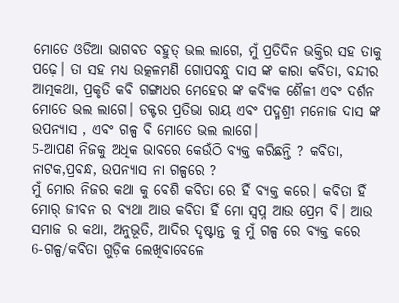ମୋତେ ଓଡିଆ ଭାଗବତ ବହୁତ୍ ଭଲ ଲାଗେ, ମୁଁ ପ୍ରତିଦିନ ଭକ୍ତିର ସହ ତାକୁ ପଢ଼େ। ତା ସହ ମଧ୍ୟ ଉତ୍କଳମଣି ଗୋପବନ୍ଧୁ ଦାସ ଙ୍କ କାରା କବିତା, ବନ୍ଦୀର ଆତ୍ମକଥା, ପ୍ରକୃତି କବି ଗଙ୍ଗାଧର ମେହେର ଙ୍କ କବ୍ୟିକ ଶୈଳୀ ଏବଂ ଦର୍ଶନ ମୋତେ ଭଲ ଲାଗେ। ଡକ୍ଟର ପ୍ରତିଭା ରାୟ ଏବଂ ପଦ୍ମଶ୍ରୀ ମନୋଜ ଦାସ ଙ୍କ ଉପନ୍ୟାସ , ଏବଂ ଗଳ୍ପ ବି ମୋତେ ଭଲ ଲାଗେ।
5-ଆପଣ ନିଜକୁ ଅଧିକ ଭାବରେ କେଉଁଠି ବ୍ୟକ୍ତ କରିଛନ୍ତି ? କବିତା, ନାଟକ,ପ୍ରବନ୍ଧ, ଉପନ୍ୟାସ ନା ଗଳ୍ପରେ ?
ମୁଁ ମୋର ନିଜର କଥା କୁ ବେଶି କବିତା ରେ ହିଁ ବ୍ୟକ୍ତ କରେ। କବିତା ହିଁ ମୋର୍ ଜୀବନ ର ବ୍ୟଥା ଆଉ କବିତା ହିଁ ମୋ ସ୍ଵପ୍ନ ଆଉ ପ୍ରେମ ବି। ଆଉ ସମାଜ ର କଥା, ଅନୁଭୂତି, ଆଦିର ଦୃଷ୍ଟାନ୍ତ କୁ ମୁଁ ଗଳ୍ପ ରେ ବ୍ୟକ୍ତ କରେ
6-ଗଳ୍ପ/କବିତା ଗୁଡ଼ିକ ଲେଖିବାବେଳେ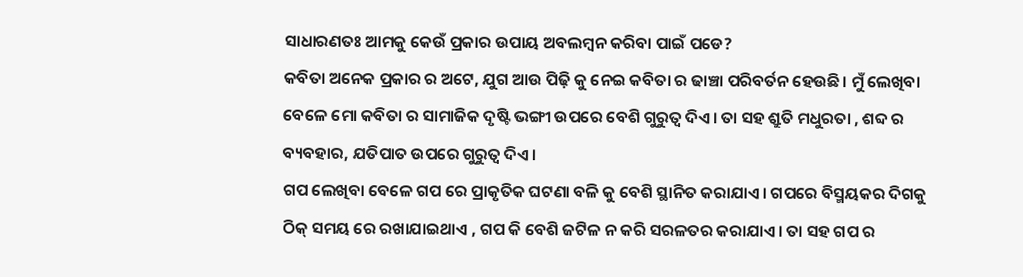ସାଧାରଣତଃ ଆମକୁ କେଉଁ ପ୍ରକାର ଉପାୟ ଅବଲମ୍ବନ କରିବା ପାଇଁ ପଡେ?
କବିତା ଅନେକ ପ୍ରକାର ର ଅଟେ, ଯୁଗ ଆଉ ପିଢ଼ି କୁ ନେଇ କବିତା ର ଢାଞ୍ଚା ପରିବର୍ତନ ହେଉଛି। ମୁଁ ଲେଖିବା ବେଳେ ମୋ କବିତା ର ସାମାଜିକ ଦୃଷ୍ଟି ଭଙ୍ଗୀ ଉପରେ ବେଶି ଗୁରୁତ୍ଵ ଦିଏ। ତା ସହ ଶ୍ରୁତି ମଧୁରତା , ଶବ୍ଦ ର ବ୍ୟବହାର, ଯତିପାତ ଉପରେ ଗୁରୁତ୍ବ ଦିଏ।
ଗପ ଲେଖିବା ବେଳେ ଗପ ରେ ପ୍ରାକୃତିକ ଘଟଣା ବଳି କୁ ବେଶି ସ୍ଥାନିତ କରାଯାଏ। ଗପରେ ବିସ୍ମୟକର ଦିଗକୁ ଠିକ୍ ସମୟ ରେ ରଖାଯାଇଥାଏ , ଗପ କି ବେଶି ଜଟିଳ ନ କରି ସରଳତର କରାଯାଏ। ତା ସହ ଗପ ର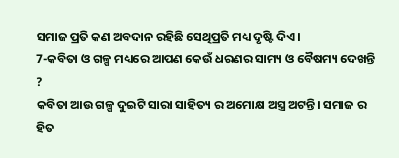ସମାଜ ପ୍ରତି କଣ ଅବଦାନ ରହିଛି ସେଥିପ୍ରତି ମଧ୍ୟ ଦୃଷ୍ଟି ଦିଏ।
7-କବିତା ଓ ଗଳ୍ପ ମଧ୍ୟରେ ଆପଣ କେଉଁ ଧରଣର ସାମ୍ୟ ଓ ବୈଷମ୍ୟ ଦେଖନ୍ତି ?
କବିତା ଆଉ ଗଳ୍ପ ଦୁଇଟି ସାରା ସାହିତ୍ୟ ର ଅମୋକ୍ଷ ଅସ୍ତ୍ର ଅଟନ୍ତି। ସମାଜ ର ହିତ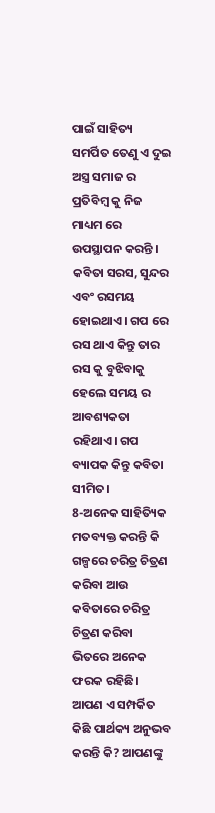ପାଇଁ ସାହିତ୍ୟ ସମର୍ପିତ ତେଣୁ ଏ ଦୁଇ ଅସ୍ତ୍ର ସମାଜ ର ପ୍ରତିବିମ୍ବ କୁ ନିଜ ମାଧ୍ୟମ ରେ ଉପସ୍ଥାପନ କରନ୍ତି । କବିତା ସରସ, ସୁନ୍ଦର ଏବଂ ରସମୟ ହୋଇଥାଏ। ଗପ ରେ ରସ ଥାଏ କିନ୍ତୁ ତାର ରସ କୁ ବୁଝିବାକୁ ହେଲେ ସମୟ ର ଆବଶ୍ୟକତା ରହିଥାଏ। ଗପ ବ୍ୟାପକ କିନ୍ତୁ କବିତା ସୀମିତ।
8-ଅନେକ ସାହିତ୍ୟିକ ମତବ୍ୟକ୍ତ କରନ୍ତି କି ଗଳ୍ପରେ ଚରିତ୍ର ଚିତ୍ରଣ କରିବା ଆଉ କବିତାରେ ଚରିତ୍ର ଚିତ୍ରଣ କରିବା ଭିତରେ ଅନେକ ଫରକ ରହିଛି। ଆପଣ ଏ ସମ୍ପର୍କିତ କିଛି ପାର୍ଥକ୍ୟ ଅନୁଭବ କରନ୍ତି କି? ଆପଣଙ୍କୁ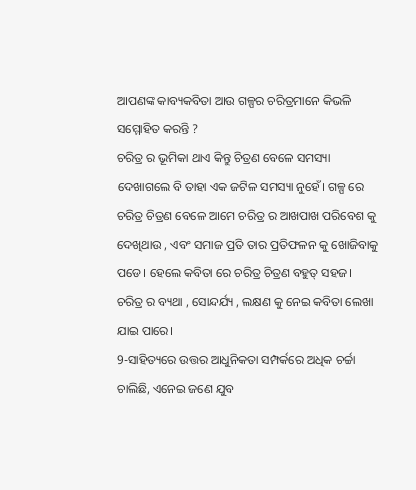ଆପଣଙ୍କ କାବ୍ୟକବିତା ଆଉ ଗଳ୍ପର ଚରିତ୍ରମାନେ କିଭଳି ସମ୍ମୋହିତ କରନ୍ତି ?
ଚରିତ୍ର ର ଭୂମିକା ଥାଏ କିନ୍ତୁ ଚିତ୍ରଣ ବେଳେ ସମସ୍ୟା ଦେଖାଗଲେ ବି ତାହା ଏକ ଜଟିଳ ସମସ୍ୟା ନୁହେଁ। ଗଳ୍ପ ରେ ଚରିତ୍ର ଚିତ୍ରଣ ବେଳେ ଆମେ ଚରିତ୍ର ର ଆଖପାଖ ପରିବେଶ କୁ ଦେଖିଥାଉ , ଏବଂ ସମାଜ ପ୍ରତି ତାର ପ୍ରତିଫଳନ କୁ ଖୋଜିବାକୁ ପଡେ। ହେଲେ କବିତା ରେ ଚରିତ୍ର ଚିତ୍ରଣ ବହୁତ୍ ସହଜ। ଚରିତ୍ର ର ବ୍ୟଥା , ସୋନ୍ଦର୍ଯ୍ୟ , ଲକ୍ଷଣ କୁ ନେଇ କବିତା ଲେଖା ଯାଇ ପାରେ।
9-ସାହିତ୍ୟରେ ଉତ୍ତର ଆଧୁନିକତା ସମ୍ପର୍କରେ ଅଧିକ ଚର୍ଚ୍ଚା ଚାଲିଛି, ଏନେଇ ଜଣେ ଯୁବ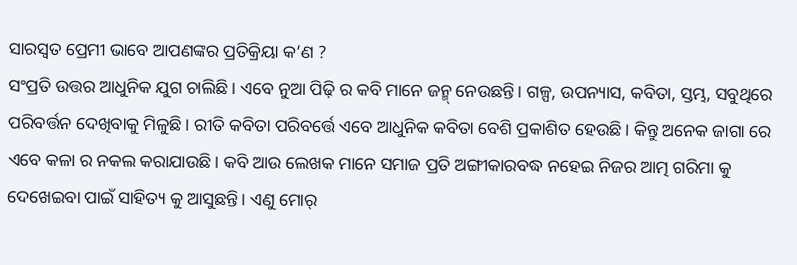ସାରସ୍ୱତ ପ୍ରେମୀ ଭାବେ ଆପଣଙ୍କର ପ୍ରତିକ୍ରିୟା କ’ଣ ?
ସଂପ୍ରତି ଉତ୍ତର ଆଧୁନିକ ଯୁଗ ଚାଲିଛି। ଏବେ ନୁଆ ପିଢ଼ି ର କବି ମାନେ ଜନ୍ମ୍ ନେଉଛନ୍ତି। ଗଳ୍ପ, ଉପନ୍ୟାସ, କବିତା, ସ୍ତମ୍ଭ, ସବୁଥିରେ ପରିବର୍ତ୍ତନ ଦେଖିବାକୁ ମିଳୁଛି। ରୀତି କବିତା ପରିବର୍ତ୍ତେ ଏବେ ଆଧୁନିକ କବିତା ବେଶି ପ୍ରକାଶିତ ହେଉଛି। କିନ୍ତୁ ଅନେକ ଜାଗା ରେ ଏବେ କଳା ର ନକଲ କରାଯାଉଛି। କବି ଆଉ ଲେଖକ ମାନେ ସମାଜ ପ୍ରତି ଅଙ୍ଗୀକାରବଦ୍ଧ ନହେଇ ନିଜର ଆତ୍ମ ଗରିମା କୁ ଦେଖେଇବା ପାଇଁ ସାହିତ୍ୟ କୁ ଆସୁଛନ୍ତି। ଏଣୁ ମୋର୍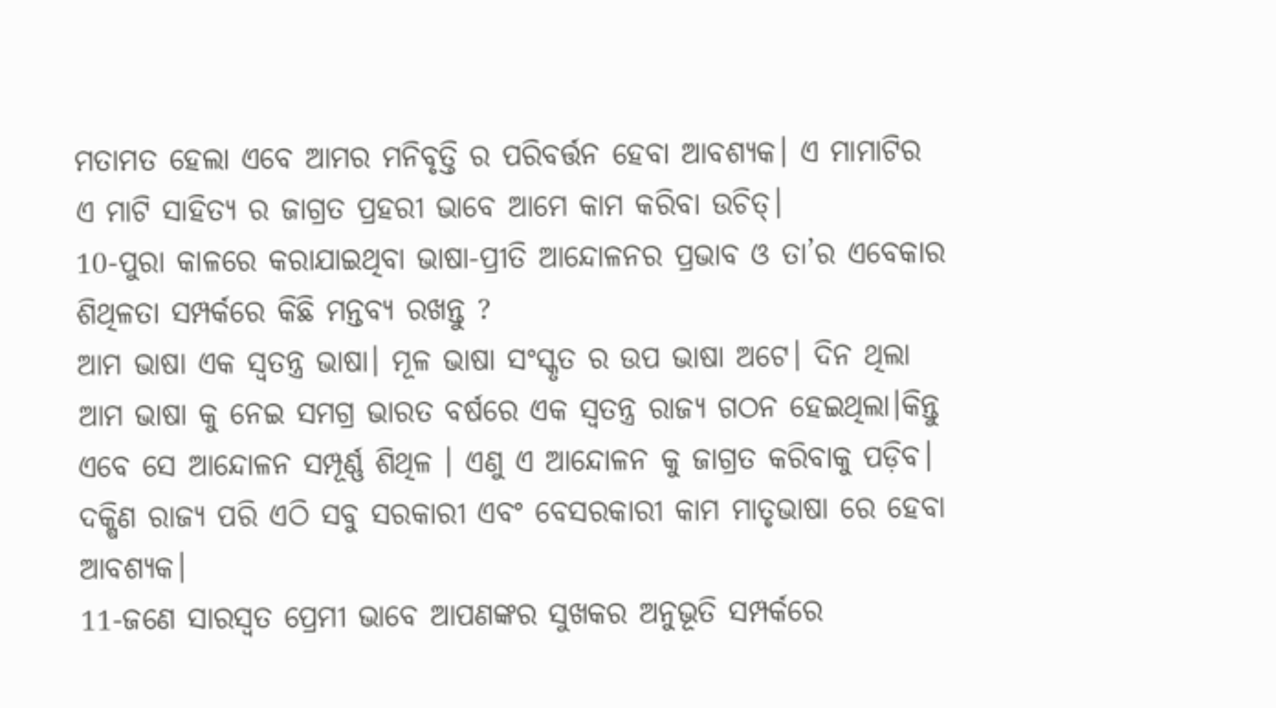ମତାମତ ହେଲା ଏବେ ଆମର ମନିବୃତ୍ତି ର ପରିବର୍ତ୍ତନ ହେବା ଆବଶ୍ୟକ। ଏ ମାମାଟିର ଏ ମାଟି ସାହିତ୍ୟ ର ଜାଗ୍ରତ ପ୍ରହରୀ ଭାବେ ଆମେ କାମ କରିବା ଉଚିତ୍।
10-ପୁରା କାଳରେ କରାଯାଇଥିବା ଭାଷା-ପ୍ରୀତି ଆନ୍ଦୋଳନର ପ୍ରଭାବ ଓ ତା’ର ଏବେକାର ଶିଥିଳତା ସମ୍ପର୍କରେ କିଛି ମନ୍ତବ୍ୟ ରଖନ୍ତୁ ?
ଆମ ଭାଷା ଏକ ସ୍ବତନ୍ତ୍ର ଭାଷା। ମୂଳ ଭାଷା ସଂସ୍କୃତ ର ଉପ ଭାଷା ଅଟେ। ଦିନ ଥିଲା ଆମ ଭାଷା କୁ ନେଇ ସମଗ୍ର ଭାରତ ବର୍ଷରେ ଏକ ସ୍ବତନ୍ତ୍ର ରାଜ୍ୟ ଗଠନ ହେଇଥିଲା।କିନ୍ତୁ ଏବେ ସେ ଆନ୍ଦୋଳନ ସମ୍ପୂର୍ଣ୍ଣ ଶିଥିଳ । ଏଣୁ ଏ ଆନ୍ଦୋଳନ କୁ ଜାଗ୍ରତ କରିବାକୁ ପଡ଼ିବ। ଦକ୍ଷିଣ ରାଜ୍ୟ ପରି ଏଠି ସବୁ ସରକାରୀ ଏବଂ ବେସରକାରୀ କାମ ମାତୃଭାଷା ରେ ହେବା ଆବଶ୍ୟକ।
11-ଜଣେ ସାରସ୍ୱତ ପ୍ରେମୀ ଭାବେ ଆପଣଙ୍କର ସୁଖକର ଅନୁଭୂତି ସମ୍ପର୍କରେ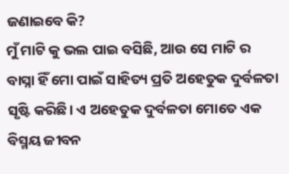ଜଣାଇବେ କି?
ମୁଁ ମାଟି କୁ ଭଲ ପାଇ ବସିଛି, ଆଉ ସେ ମାଟି ର ବାସ୍ନା ହିଁ ମୋ ପାଇଁ ସାହିତ୍ୟ ପ୍ରତି ଅହେତୁକ ଦୁର୍ବଳତା ସୃଷ୍ଟି କରିଛି। ଏ ଅହେତୁକ ଦୁର୍ବଳତା ମୋତେ ଏକ ବିସ୍ମୟ ଜୀବନ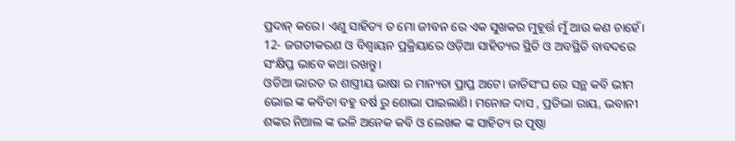ପ୍ରଦାନ୍ କରେ। ଏଣୁ ସାହିତ୍ୟ ତ ମୋ ଜୀବନ ରେ ଏକ ସୁଖକର ମୁହୂର୍ତ୍ତ ମୁଁ ଆଉ କଣ ଚାହେଁ।
12- ଜଗତୀକରଣ ଓ ବିଶ୍ବାୟନ ପ୍ରକ୍ରିୟାରେ ଓଡ଼ିଆ ସାହିତ୍ୟର ସ୍ଥିତି ଓ ଅବସ୍ଥିତି ବାବଦରେ ସଂକ୍ଷିପ୍ତ ଭାବେ କଥା ରଖନ୍ତୁ।
ଓଡିଆ ଭାରତ ର ଶାସ୍ତ୍ରୀୟ ଭାଷା ର ମାନ୍ୟତା ପ୍ରାପ୍ତ ଅଟେ। ଜାତିସଂଘ ରେ ସନ୍ଥ କବି ଭୀମ ଭୋଇ ଙ୍କ କବିତା ବହୁ ବର୍ଷ ରୁ ଶୋଭା ପାଇଲାଣି। ମନୋଜ ଦାସ , ପ୍ରତିଭା ରାୟ, ଭବାନୀ ଶଙ୍କର ନିଆଲ ଙ୍କ ଭଳି ଅନେକ କବି ଓ ଲେଖକ ଙ୍କ ସାହିତ୍ୟ ର ପୃଷ୍ଠା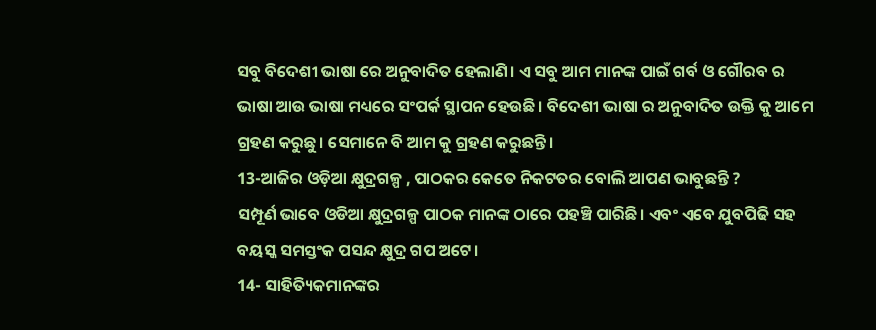ସବୁ ବିଦେଶୀ ଭାଷା ରେ ଅନୁବାଦିତ ହେଲାଣି। ଏ ସବୁ ଆମ ମାନଙ୍କ ପାଇଁ ଗର୍ବ ଓ ଗୌରବ ର ଭାଷା ଆଉ ଭାଷା ମଧ୍ୟରେ ସଂପର୍କ ସ୍ଥାପନ ହେଉଛି। ବିଦେଶୀ ଭାଷା ର ଅନୁବାଦିତ ଉକ୍ତି କୁ ଆମେ ଗ୍ରହଣ କରୁଛୁ। ସେମାନେ ବି ଆମ କୁ ଗ୍ରହଣ କରୁଛନ୍ତି।
13-ଆଜିର ଓଡ଼ିଆ କ୍ଷୁଦ୍ରଗଳ୍ପ , ପାଠକର କେତେ ନିକଟତର ବୋଲି ଆପଣ ଭାବୁଛନ୍ତି ?
ସମ୍ପୂର୍ଣ ଭାବେ ଓଡିଆ କ୍ଷୁଦ୍ରଗଳ୍ପ ପାଠକ ମାନଙ୍କ ଠାରେ ପହଞ୍ଚି ପାରିଛି। ଏବଂ ଏବେ ଯୁବପିଢି ସହ ବୟସ୍କ ସମସ୍ତଂକ ପସନ୍ଦ କ୍ଷୁଦ୍ର ଗପ ଅଟେ।
14- ସାହିତ୍ୟିକମାନଙ୍କର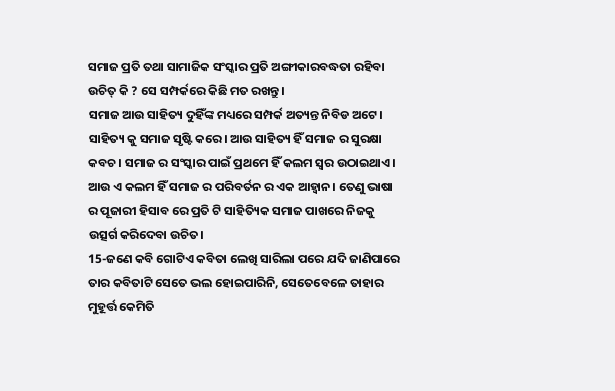ସମାଜ ପ୍ରତି ତଥା ସାମାଜିକ ସଂସ୍କାର ପ୍ରତି ଅଙ୍ଗୀକାରବଦ୍ଧତା ରହିବା ଉଚିତ୍ କି ? ସେ ସମ୍ପର୍କରେ କିଛି ମତ ରଖନ୍ତୁ।
ସମାଜ ଆଉ ସାହିତ୍ୟ ଦୁହିଁଙ୍କ ମଧ୍ୟରେ ସମ୍ପର୍କ ଅତ୍ୟନ୍ତ ନିବିଡ ଅଟେ। ସାହିତ୍ୟ କୁ ସମାଜ ସୃଷ୍ଟି କରେ। ଆଉ ସାହିତ୍ୟ ହିଁ ସମାଜ ର ସୁରକ୍ଷା କବଚ। ସମାଜ ର ସଂସ୍କାର ପାଇଁ ପ୍ରଥମେ ହିଁ କଲମ ସ୍ୱର ଉଠାଇଥାଏ। ଆଉ ଏ କଲମ ହିଁ ସମାଜ ର ପରିବର୍ତନ ର ଏକ ଆହ୍ବାନ। ତେଣୁ ଭାଷା ର ପୂଜାରୀ ହିସାବ ରେ ପ୍ରତି ଟି ସାହିତ୍ୟିକ ସମାଜ ପାଖରେ ନିଜକୁ ଉତ୍ସର୍ଗ କରିଦେବା ଉଚିତ।
15-ଜଣେ କବି ଗୋଟିଏ କବିତା ଲେଖି ସାରିଲା ପରେ ଯଦି ଜାଣିପାରେ ତାର କବିତାଟି ସେତେ ଭଲ ହୋଇପାରିନି, ସେତେବେଳେ ତାହାର ମୁହୂର୍ତ୍ତ କେମିତି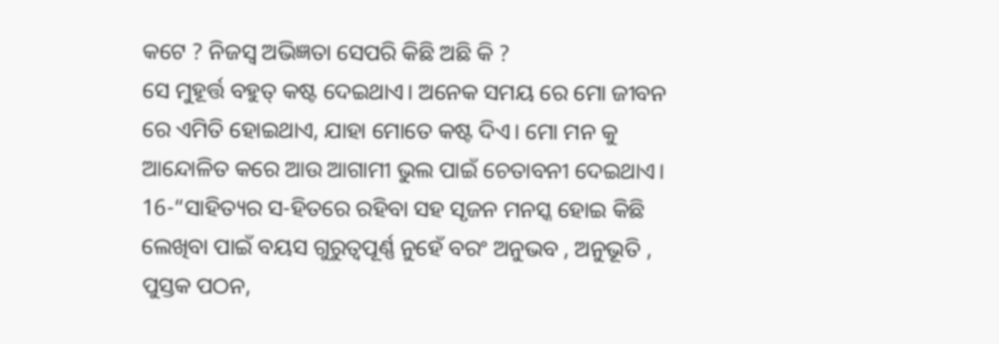କଟେ ? ନିଜସ୍ବ ଅଭିଜ୍ଞତା ସେପରି କିଛି ଅଛି କି ?
ସେ ମୁହୂର୍ତ୍ତ ବହୁତ୍ କଷ୍ଟ ଦେଇଥାଏ। ଅନେକ ସମୟ ରେ ମୋ ଜୀବନ ରେ ଏମିତି ହୋଇଥାଏ, ଯାହା ମୋତେ କଷ୍ଟ ଦିଏ। ମୋ ମନ କୁ ଆନ୍ଦୋଳିତ କରେ ଆଉ ଆଗାମୀ ଭୁଲ ପାଇଁ ଚେତାବନୀ ଦେଇଥାଏ।
16-“ସାହିତ୍ୟର ସ-ହିତରେ ରହିବା ସହ ସୃଜନ ମନସ୍କ ହୋଇ କିଛି ଲେଖିବା ପାଇଁ ବୟସ ଗୁରୁତ୍ୱପୂର୍ଣ୍ଣ ନୁହେଁ ବରଂ ଅନୁଭବ , ଅନୁଭୂତି , ପୁସ୍ତକ ପଠନ,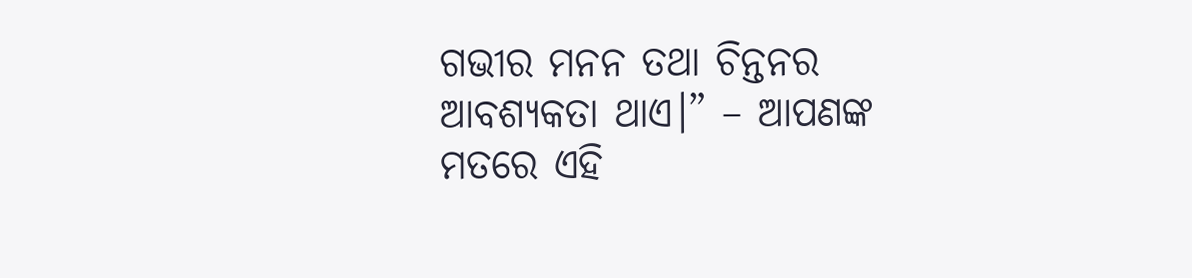ଗଭୀର ମନନ ତଥା ଚିନ୍ତନର ଆବଶ୍ୟକତା ଥାଏ।” – ଆପଣଙ୍କ ମତରେ ଏହି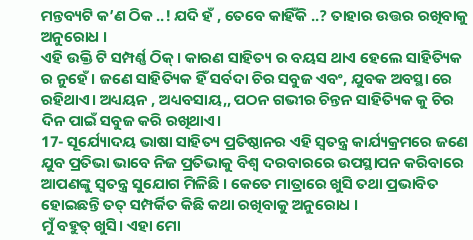ମନ୍ତବ୍ୟଟି କ’ଣ ଠିକ ..! ଯଦି ହଁ , ତେବେ କାହିଁକି ..? ତାହାର ଉତ୍ତର ରଖିବାକୁ ଅନୁରୋଧ ।
ଏହି ଉକ୍ତି ଟି ସମ୍ପର୍ଣ୍ଣ ଠିକ୍। କାରଣ ସାହିତ୍ୟ ର ବୟସ ଥାଏ ହେଲେ ସାହିତ୍ୟିକ ର ନୁହେଁ। ଜଣେ ସାହିତ୍ୟିକ ହିଁ ସର୍ବଦା ଚିର ସବୁଜ ଏବଂ, ଯୁବକ ଅବସ୍ଥା ରେ ରହିଥାଏ। ଅଧ୍ୟୟନ , ଅଧ୍ୟବସାୟ,, ପଠନ ଗଭୀର ଚିନ୍ତନ ସାହିତ୍ୟିକ କୁ ଚିର ଦିନ ପାଇଁ ସବୁଜ କରି ରଖିଥାଏ।
17- ସୂର୍ଯ୍ୟୋଦୟ ଭାଷା ସାହିତ୍ୟ ପ୍ରତିଷ୍ଠାନର ଏହି ସ୍ୱତନ୍ତ୍ର କାର୍ଯ୍ୟକ୍ରମରେ ଜଣେ ଯୁବ ପ୍ରତିଭା ଭାବେ ନିଜ ପ୍ରତିଭାକୁ ବିଶ୍ୱ ଦରବାରରେ ଉପସ୍ଥାପନ କରିବାରେ ଆପଣଙ୍କୁ ସ୍ୱତନ୍ତ୍ର ସୁଯୋଗ ମିଳିଛି । କେତେ ମାତ୍ରାରେ ଖୁସି ତଥା ପ୍ରଭାବିତ ହୋଇଛନ୍ତି ତତ୍ ସମ୍ପର୍କିତ କିଛି କଥା ରଖିବାକୁ ଅନୁରୋଧ ।
ମୁଁ ବହୁତ୍ ଖୁସି। ଏହା ମୋ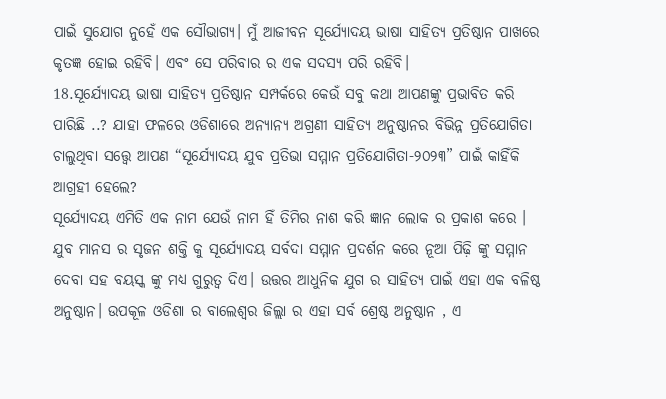ପାଇଁ ସୁଯୋଗ ନୁହେଁ ଏକ ସୌଭାଗ୍ୟ। ମୁଁ ଆଜୀବନ ସୂର୍ଯ୍ୟୋଦୟ ଭାଷା ସାହିତ୍ୟ ପ୍ରତିଷ୍ଠାନ ପାଖରେ କୃତଜ୍ଞ ହୋଇ ରହିବି। ଏବଂ ସେ ପରିବାର ର ଏକ ସଦସ୍ୟ ପରି ରହିବି।
18.ସୂର୍ଯ୍ୟୋଦୟ ଭାଷା ସାହିତ୍ୟ ପ୍ରତିଷ୍ଠାନ ସମ୍ପର୍କରେ କେଉଁ ସବୁ କଥା ଆପଣଙ୍କୁ ପ୍ରଭାବିତ କରି ପାରିଛି ..? ଯାହା ଫଳରେ ଓଡିଶାରେ ଅନ୍ୟାନ୍ୟ ଅଗ୍ରଣୀ ସାହିତ୍ୟ ଅନୁଷ୍ଠାନର ବିଭିନ୍ନ ପ୍ରତିଯୋଗିତା ଚାଲୁଥିବା ସତ୍ତ୍ୱେ ଆପଣ “ସୂର୍ଯ୍ୟୋଦୟ ଯୁବ ପ୍ରତିଭା ସମ୍ମାନ ପ୍ରତିଯୋଗିତା-୨୦୨୩” ପାଇଁ କାହିଁକି ଆଗ୍ରହୀ ହେଲେ?
ସୂର୍ଯ୍ୟୋଦୟ ଏମିତି ଏକ ନାମ ଯେଉଁ ନାମ ହିଁ ତିମିର ନାଶ କରି ଜ୍ଞାନ ଲୋକ ର ପ୍ରକାଶ କରେ । ଯୁବ ମାନସ ର ସୃଜନ ଶକ୍ତି କୁ ସୂର୍ଯ୍ୟୋଦୟ ସର୍ବଦା ସମ୍ମାନ ପ୍ରଦର୍ଶନ କରେ ନୂଆ ପିଢ଼ି ଙ୍କୁ ସମ୍ମାନ ଦେବା ସହ ବୟସ୍କ ଙ୍କୁ ମଧ୍ୟ ଗୁରୁତ୍ଵ ଦିଏ। ଉତ୍ତର ଆଧୁନିକ ଯୁଗ ର ସାହିତ୍ୟ ପାଇଁ ଏହା ଏକ ବଳିଷ୍ଠ ଅନୁଷ୍ଠାନ। ଉପକୂଳ ଓଡିଶା ର ବାଲେଶ୍ବର ଜିଲ୍ଲା ର ଏହା ସର୍ବ ଶ୍ରେଷ୍ଠ ଅନୁଷ୍ଠାନ , ଏ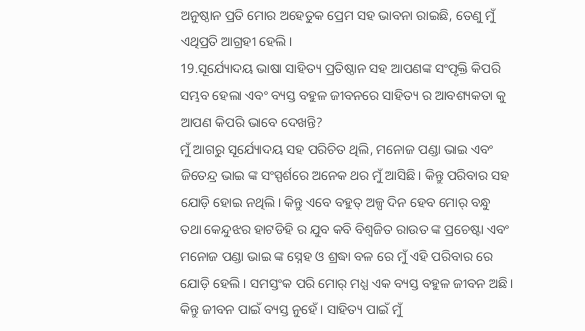ଅନୁଷ୍ଠାନ ପ୍ରତି ମୋର ଅହେତୁକ ପ୍ରେମ ସହ ଭାବନା ରାଇଛି, ତେଣୁ ମୁଁ ଏଥିପ୍ରତି ଆଗ୍ରହୀ ହେଲି।
19.ସୂର୍ଯ୍ୟୋଦୟ ଭାଷା ସାହିତ୍ୟ ପ୍ରତିଷ୍ଠାନ ସହ ଆପଣଙ୍କ ସଂପୃକ୍ତି କିପରି ସମ୍ଭବ ହେଲା ଏବଂ ବ୍ୟସ୍ତ ବହୁଳ ଜୀବନରେ ସାହିତ୍ୟ ର ଆବଶ୍ୟକତା କୁ ଆପଣ କିପରି ଭାବେ ଦେଖନ୍ତି?
ମୁଁ ଆଗରୁ ସୂର୍ଯ୍ୟୋଦୟ ସହ ପରିଚିତ ଥିଲି, ମନୋଜ ପଣ୍ଡା ଭାଇ ଏବଂ ଜିତେନ୍ଦ୍ର ଭାଇ ଙ୍କ ସଂସ୍ପର୍ଶରେ ଅନେକ ଥର ମୁଁ ଆସିଛି। କିନ୍ତୁ ପରିବାର ସହ ଯୋଡ଼ି ହୋଇ ନଥିଲି। କିନ୍ତୁ ଏବେ ବହୁତ୍ ଅଳ୍ପ ଦିନ ହେବ ମୋର୍ ବନ୍ଧୁ ତଥା କେନ୍ଦୁଝର ହାଟଡିହି ର ଯୁବ କବି ବିଶ୍ଵଜିତ ରାଉତ ଙ୍କ ପ୍ରଚେଷ୍ଟା ଏବଂ ମନୋଜ ପଣ୍ଡା ଭାଇ ଙ୍କ ସ୍ନେହ ଓ ଶ୍ରଦ୍ଧା ବଳ ରେ ମୁଁ ଏହି ପରିବାର ରେ ଯୋଡ଼ି ହେଲି। ସମସ୍ତଂକ ପରି ମୋର୍ ମଧ୍ଯ ଏକ ବ୍ୟସ୍ତ ବହୁଳ ଜୀବନ ଅଛି। କିନ୍ତୁ ଜୀବନ ପାଇଁ ବ୍ୟସ୍ତ ନୁହେଁ। ସାହିତ୍ୟ ପାଇଁ ମୁଁ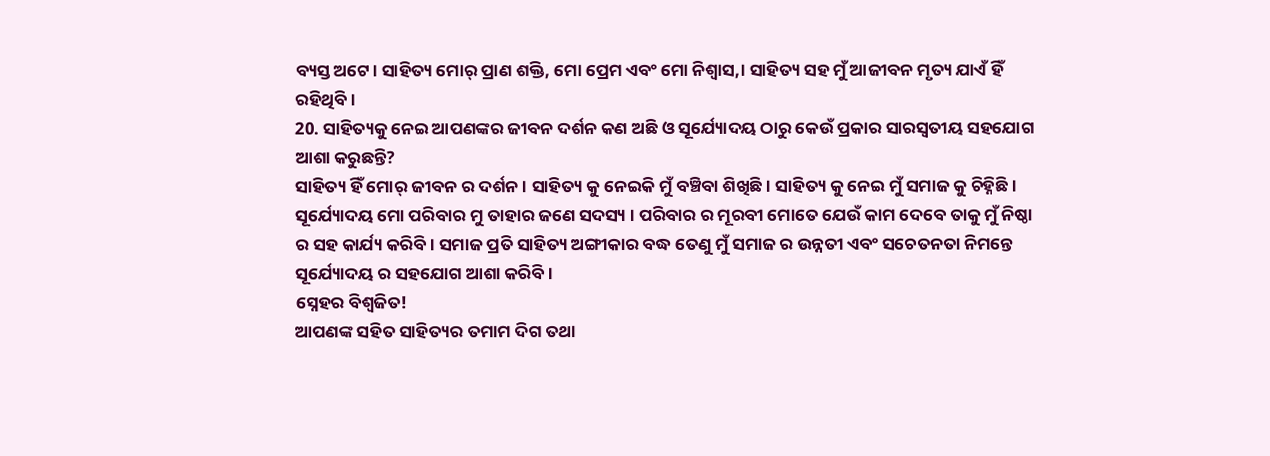ବ୍ୟସ୍ତ ଅଟେ। ସାହିତ୍ୟ ମୋର୍ ପ୍ରାଣ ଶକ୍ତି, ମୋ ପ୍ରେମ ଏବଂ ମୋ ନିଶ୍ବାସ,। ସାହିତ୍ୟ ସହ ମୁଁ ଆଜୀବନ ମୃତ୍ୟ ଯାଏଁ ହିଁ ରହିଥିବି।
20. ସାହିତ୍ୟକୁ ନେଇ ଆପଣଙ୍କର ଜୀବନ ଦର୍ଶନ କଣ ଅଛି ଓ ସୂର୍ଯ୍ୟୋଦୟ ଠାରୁ କେଉଁ ପ୍ରକାର ସାରସ୍ବତୀୟ ସହଯୋଗ ଆଶା କରୁଛନ୍ତି?
ସାହିତ୍ୟ ହିଁ ମୋର୍ ଜୀବନ ର ଦର୍ଶନ। ସାହିତ୍ୟ କୁ ନେଇକି ମୁଁ ବଞ୍ଚିବା ଶିଖିଛି। ସାହିତ୍ୟ କୁ ନେଇ ମୁଁ ସମାଜ କୁ ଚିହ୍ନିଛି। ସୂର୍ଯ୍ୟୋଦୟ ମୋ ପରିବାର ମୁ ତାହାର ଜଣେ ସଦସ୍ୟ । ପରିବାର ର ମୂରବୀ ମୋତେ ଯେଉଁ କାମ ଦେବେ ତାକୁ ମୁଁ ନିଷ୍ଠା ର ସହ କାର୍ଯ୍ୟ କରିବି। ସମାଜ ପ୍ରତି ସାହିତ୍ୟ ଅଙ୍ଗୀକାର ବଦ୍ଧ ତେଣୁ ମୁଁ ସମାଜ ର ଉନ୍ନତୀ ଏବଂ ସଚେତନତା ନିମନ୍ତେ ସୂର୍ଯ୍ୟୋଦୟ ର ସହଯୋଗ ଆଶା କରିବି।
ସ୍ନେହର ବିଶ୍ଵଜିତ!
ଆପଣଙ୍କ ସହିତ ସାହିତ୍ୟର ତମାମ ଦିଗ ତଥା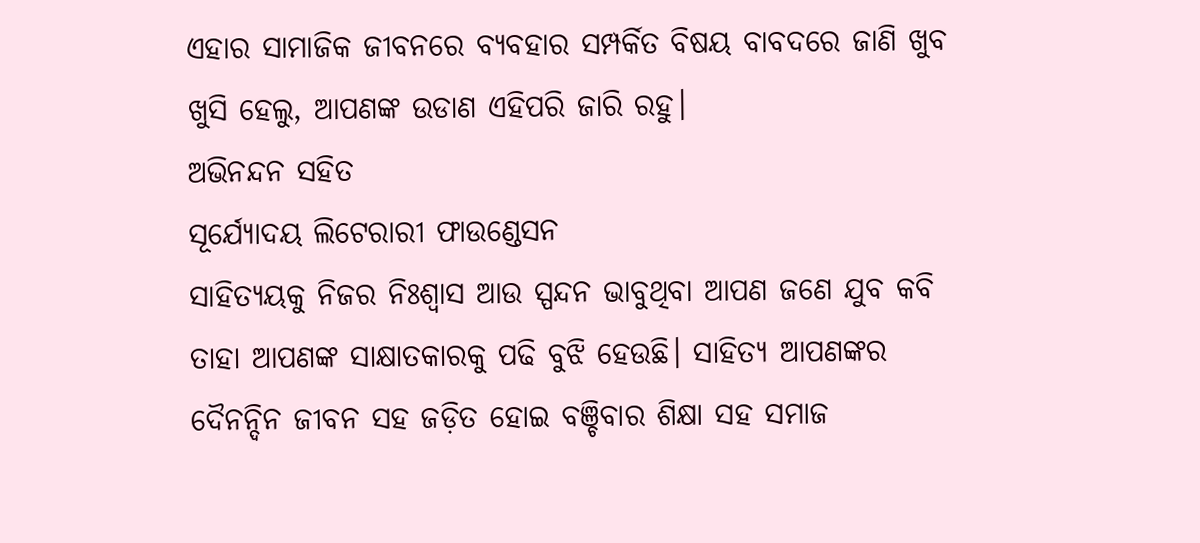ଏହାର ସାମାଜିକ ଜୀବନରେ ବ୍ୟବହାର ସମ୍ପର୍କିତ ବିଷୟ ବାବଦରେ ଜାଣି ଖୁବ ଖୁସି ହେଲୁ, ଆପଣଙ୍କ ଉଡାଣ ଏହିପରି ଜାରି ରହୁ।
ଅଭିନନ୍ଦନ ସହିତ
ସୂର୍ଯ୍ୟୋଦୟ ଲିଟେରାରୀ ଫାଉଣ୍ଡେସନ
ସାହିତ୍ୟୟକୁ ନିଜର ନିଃଶ୍ୱାସ ଆଉ ସ୍ପନ୍ଦନ ଭାବୁଥିବା ଆପଣ ଜଣେ ଯୁବ କବି ତାହା ଆପଣଙ୍କ ସାକ୍ଷାତକାରକୁ ପଢି ବୁଝି ହେଉଛି। ସାହିତ୍ୟ ଆପଣଙ୍କର ଦୈନନ୍ଦିନ ଜୀବନ ସହ ଜଡ଼ିତ ହୋଇ ବଞ୍ଚିବାର ଶିକ୍ଷା ସହ ସମାଜ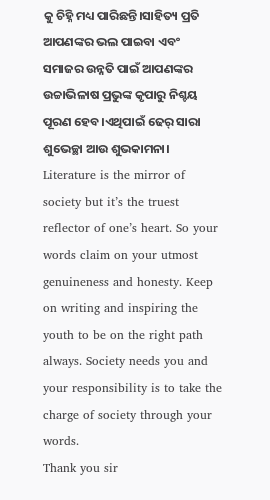କୁ ଚିହ୍ନି ମଧ୍ୟ ପାରିଛନ୍ତି।ସାହିତ୍ୟ ପ୍ରତି ଆପଣଙ୍କର ଭଲ ପାଇବା ଏବଂ ସମାଜର ଉନ୍ନତି ପାଇଁ ଆପଣଙ୍କର ଉଚ୍ଚାଭିଳାଷ ପ୍ରଭୁଙ୍କ କୃପାରୁ ନିଶ୍ଚୟ ପୂରଣ ହେବ।ଏଥିପାଇଁ ଢେର୍ ସାରା ଶୁଭେଚ୍ଛା ଆଉ ଶୁଭକାମନା।
Literature is the mirror of society but it’s the truest reflector of one’s heart. So your words claim on your utmost genuineness and honesty. Keep on writing and inspiring the youth to be on the right path always. Society needs you and your responsibility is to take the charge of society through your words.
Thank you sir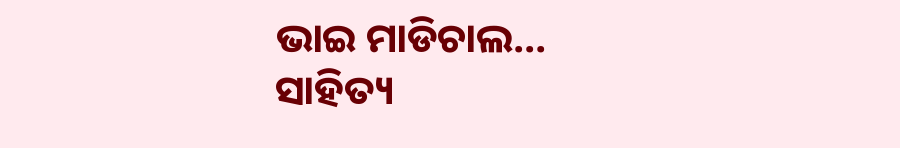ଭାଇ ମାଡିଚାଲ…
ସାହିତ୍ୟ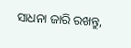ସାଧନା ଜାରି ରଖନ୍ତୁ,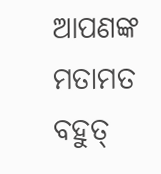ଆପଣଙ୍କ ମତାମତ ବହୁତ୍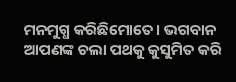ମନମୁଗ୍ଧ କରିଛିମୋତେ। ଭଗବାନ ଆପଣଙ୍କ ଚଲା ପଥକୁ କୁସୁମିତ କରି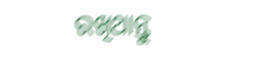ରଖିଥାନ୍ତୁ